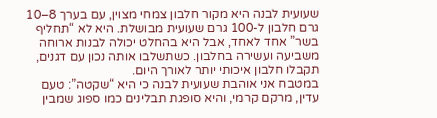שעועית לבנה היא מקור חלבון צמחי מצוין, עם בערך 8–10 גרם חלבון ל-100 גרם שעועית מבושלת. היא לא “תחליף בשר” אחד לאחד, אבל היא בהחלט יכולה לבנות ארוחה משביעה ועשירה בחלבון. כשתשלבו אותה נכון עם דגנים, תקבלו חלבון איכותי יותר לאורך היום.
במטבח אני אוהבת שעועית לבנה כי היא “שקטה”: טעם עדין, מרקם קרמי, והיא סופגת תבלינים כמו ספוג שמבין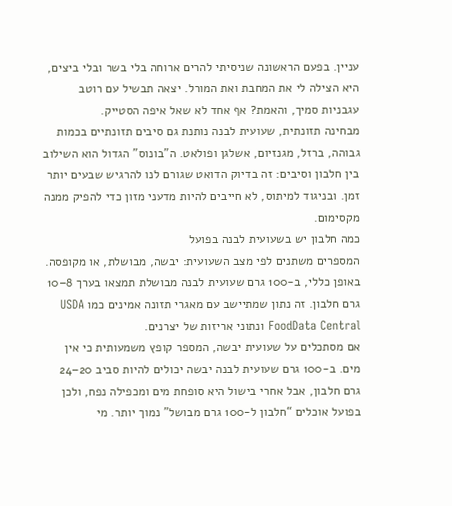עניין. בפעם הראשונה שניסיתי להרים ארוחה בלי בשר ובלי ביצים, היא הצילה לי את המחבת ואת המורל. יצאה תבשיל עם רוטב עגבניות סמיך, והאמת? אף אחד לא שאל איפה הסטייק.
מבחינה תזונתית, שעועית לבנה נותנת גם סיבים תזונתיים בכמות גבוהה, ברזל, מגנזיום, אשלגן ופולאט. ה”בונוס” הגדול הוא השילוב בין חלבון וסיבים: זה בדיוק הדואט שגורם לנו להרגיש שבעים יותר זמן. ובניגוד למיתוס, לא חייבים להיות מדעני מזון כדי להפיק ממנה מקסימום.
כמה חלבון יש בשעועית לבנה בפועל
המספרים משתנים לפי מצב השעועית: יבשה, מבושלת, או מקופסה. באופן כללי, ב-100 גרם שעועית לבנה מבושלת תמצאו בערך 8–10 גרם חלבון. זה נתון שמתיישב עם מאגרי תזונה אמינים כמו USDA FoodData Central ונתוני אריזות של יצרנים.
אם מסתכלים על שעועית יבשה, המספר קופץ משמעותית כי אין מים. ב-100 גרם שעועית לבנה יבשה יכולים להיות סביב 20–24 גרם חלבון, אבל אחרי בישול היא סופחת מים ומכפילה נפח, ולכן בפועל אוכלים “חלבון ל-100 גרם מבושל” נמוך יותר. מי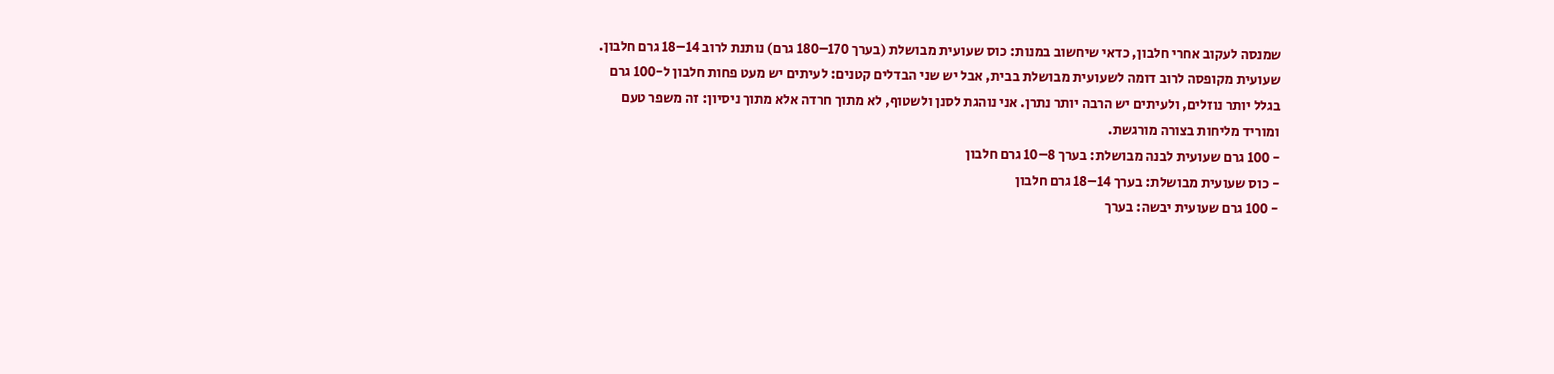שמנסה לעקוב אחרי חלבון, כדאי שיחשוב במנות: כוס שעועית מבושלת (בערך 170–180 גרם) נותנת לרוב 14–18 גרם חלבון.
שעועית מקופסה לרוב דומה לשעועית מבושלת בבית, אבל יש שני הבדלים קטנים: לעיתים יש מעט פחות חלבון ל-100 גרם בגלל יותר נוזלים, ולעיתים יש הרבה יותר נתרן. אני נוהגת לסנן ולשטוף, לא מתוך חרדה אלא מתוך ניסיון: זה משפר טעם ומוריד מליחות בצורה מורגשת.
- 100 גרם שעועית לבנה מבושלת: בערך 8–10 גרם חלבון
- כוס שעועית מבושלת: בערך 14–18 גרם חלבון
- 100 גרם שעועית יבשה: בערך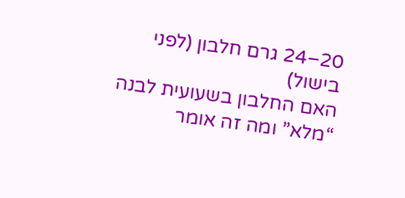20–24 גרם חלבון (לפני בישול)
האם החלבון בשעועית לבנה “מלא” ומה זה אומר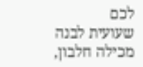לכם
שעועית לבנה מכילה חלבון,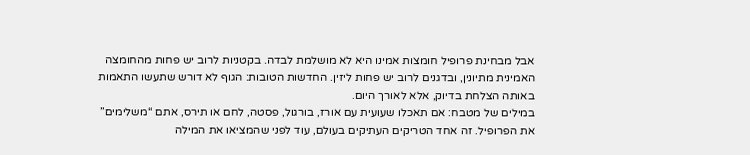אבל מבחינת פרופיל חומצות אמינו היא לא מושלמת לבדה. בקטניות לרוב יש פחות מהחומצה האמינית מתיונין, ובדגנים לרוב יש פחות ליזין. החדשות הטובות: הגוף לא דורש שתעשו התאמות באותה הצלחת בדיוק, אלא לאורך היום.
במילים של מטבח: אם תאכלו שעועית עם אורז, בורגול, פסטה, לחם או תירס, אתם “משלימים” את הפרופיל. זה אחד הטריקים העתיקים בעולם, עוד לפני שהמציאו את המילה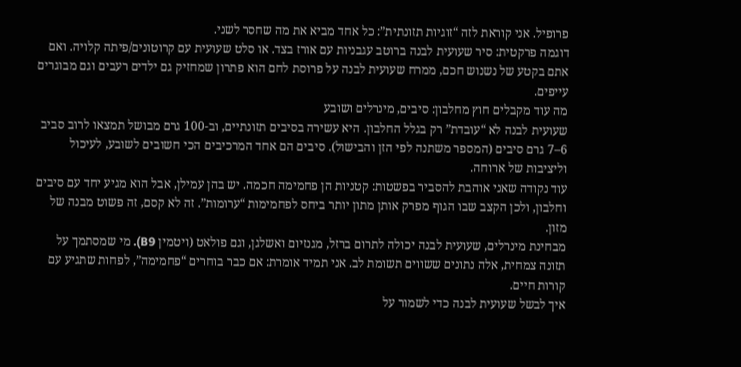פרופיל. אני קוראת לזה “זוגיות תזונתית”: כל אחד מביא את מה שחסר לשני.
דוגמה פרקטית: סיר שעועית לבנה ברוטב עגבניות עם אורז בצד. או סלט שעועית עם קרוטונים/פיתה קלויה. ואם אתם בקטע של נשנוש חכם, ממרח שעועית לבנה על פרוסת לחם הוא פתרון שמחזיק גם ילדים רעבים וגם מבוגרים עייפים.
מה עוד מקבלים חוץ מחלבון: סיבים, מינרלים ושובע
שעועית לבנה לא “עובדת” רק בגלל החלבון. היא עשירה בסיבים תזונתיים, וב-100 גרם מבושל תמצאו לרוב סביב 6–7 גרם סיבים (המספר משתנה לפי הזן והבישול). סיבים הם אחד המרכיבים הכי חשובים לשובע, לעיכול וליציבות של ארוחה.
עוד נקודה שאני אוהבת להסביר בפשטות: קטניות הן פחמימה חכמה. יש בהן עמילן, אבל הוא מגיע יחד עם סיבים וחלבון, ולכן הקצב שבו הגוף מפרק אותן מתון יותר ביחס לפחמימות “ערומות”. זה לא קסם, זה פשוט מבנה של מזון.
מבחינת מינרלים, שעועית לבנה יכולה לתרום ברזל, מגנזיום ואשלגן, וגם פולאט (ויטמין B9). מי שמסתמך על תזונה צמחית, אלה נתונים ששווים תשומת לב. אני תמיד אומרת: אם כבר בוחרים “פחמימה”, לפחות שתגיע עם קורות חיים.
איך לבשל שעועית לבנה כדי לשמור על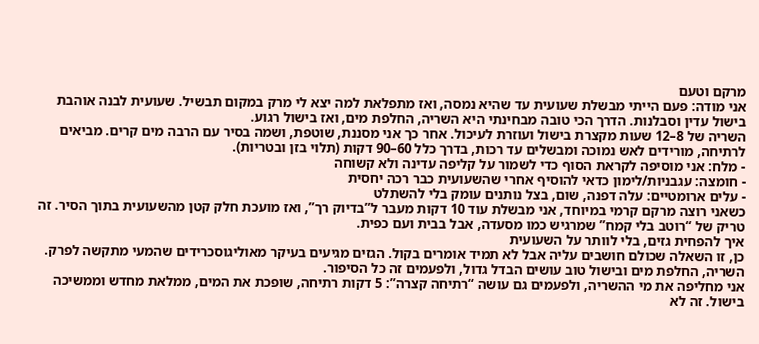מרקם וטעם
אני מודה: פעם הייתי מבשלת שעועית עד שהיא נמסה, ואז מתפלאת למה יצא לי מרק במקום תבשיל. שעועית לבנה אוהבת בישול עדין וסבלנות. הדרך הכי טובה מבחינתי היא השריה, החלפת מים, ואז בישול רגוע.
השריה של 8–12 שעות מקצרת בישול ועוזרת לעיכול. אחר כך אני מסננת, שוטפת, ושמה בסיר עם הרבה מים קרים. מביאים לרתיחה, מורידים לאש נמוכה ומבשלים עד רכות, בדרך כלל 60–90 דקות (תלוי בזן ובטריות).
- מלח: אני מוסיפה לקראת הסוף כדי לשמור על קליפה עדינה ולא קשוחה
- חומצה: עגבניות/לימון כדאי להוסיף אחרי שהשעועית כבר רכה יחסית
- עלים ארומטיים: עלה דפנה, שום, בצל נותנים עומק בלי להשתלט
כשאני רוצה מרקם קרמי במיוחד, אני מבשלת עוד 10 דקות מעבר ל”בדיוק רך”, ואז מועכת חלק קטן מהשעועית בתוך הסיר. זה טריק של “רוטב בלי קמח” שמרגיש כמו מסעדה, אבל בבית ועם כפית.
איך להפחית גזים, בלי לוותר על השעועית
כן, זו השאלה שכולם חושבים עליה אבל לא תמיד אומרים בקול. הגזים מגיעים בעיקר מאוליגוסכרידים שהמעי מתקשה לפרק. השריה, החלפת מים ובישול טוב עושים הבדל גדול, ולפעמים זה כל הסיפור.
אני מחליפה את מי ההשריה, ולפעמים גם עושה “רתיחה קצרה”: 5 דקות רתיחה, שופכת את המים, ממלאת מחדש וממשיכה בישול. זה לא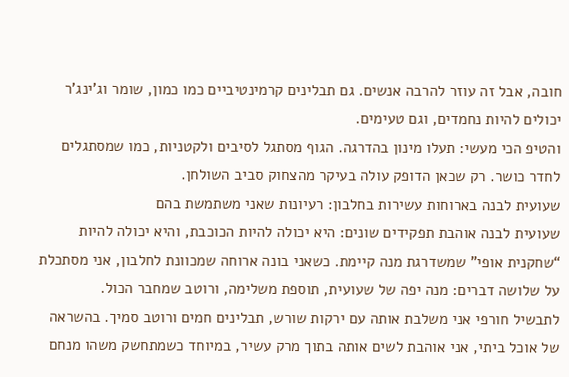חובה, אבל זה עוזר להרבה אנשים. גם תבלינים קרמינטיביים כמו כמון, שומר וג’ינג’ר יכולים להיות נחמדים, וגם טעימים.
והטיפ הכי מעשי: תעלו מינון בהדרגה. הגוף מסתגל לסיבים ולקטניות, כמו שמסתגלים לחדר כושר. רק שכאן הדופק עולה בעיקר מהצחוק סביב השולחן.
שעועית לבנה בארוחות עשירות בחלבון: רעיונות שאני משתמשת בהם
שעועית לבנה אוהבת תפקידים שונים: היא יכולה להיות הכוכבת, והיא יכולה להיות “שחקנית אופי” שמשדרגת מנה קיימת. כשאני בונה ארוחה שמכוונת לחלבון, אני מסתכלת על שלושה דברים: מנה יפה של שעועית, תוספת משלימה, ורוטב שמחבר הכול.
לתבשיל חורפי אני משלבת אותה עם ירקות שורש, תבלינים חמים ורוטב סמיך. בהשראה של אוכל ביתי, אני אוהבת לשים אותה בתוך מרק עשיר, במיוחד כשמתחשק משהו מנחם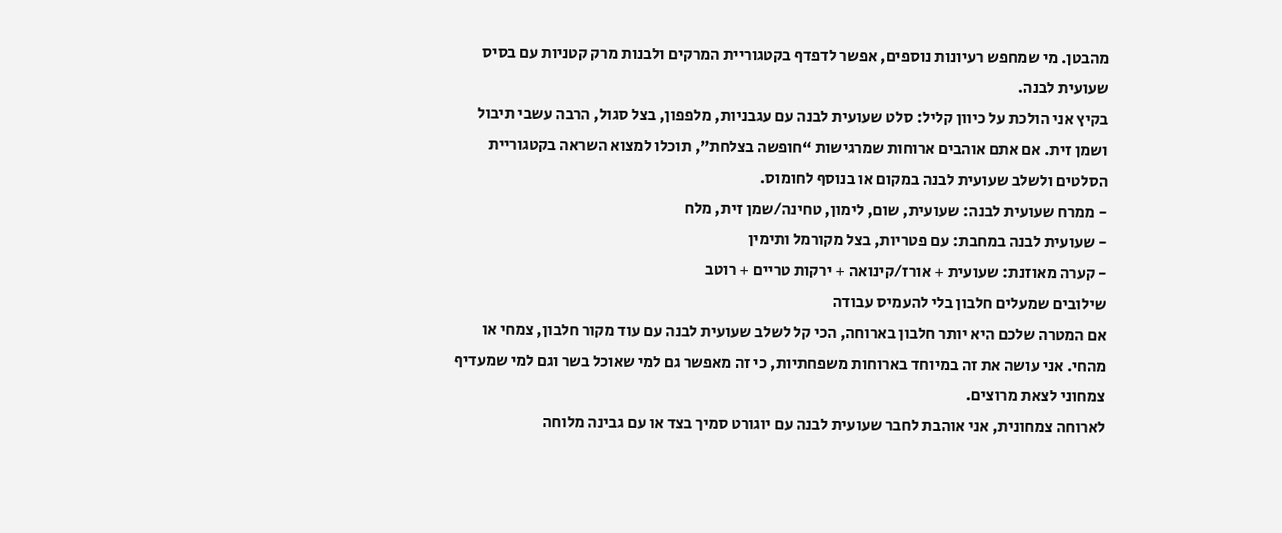מהבטן. מי שמחפש רעיונות נוספים, אפשר לדפדף בקטגוריית המרקים ולבנות מרק קטניות עם בסיס שעועית לבנה.
בקיץ אני הולכת על כיוון קליל: סלט שעועית לבנה עם עגבניות, מלפפון, בצל סגול, הרבה עשבי תיבול ושמן זית. אם אתם אוהבים ארוחות שמרגישות “חופשה בצלחת”, תוכלו למצוא השראה בקטגוריית הסלטים ולשלב שעועית לבנה במקום או בנוסף לחומוס.
- ממרח שעועית לבנה: שעועית, שום, לימון, טחינה/שמן זית, מלח
- שעועית לבנה במחבת: עם פטריות, בצל מקורמל ותימין
- קערה מאוזנת: שעועית + אורז/קינואה + ירקות טריים + רוטב
שילובים שמעלים חלבון בלי להעמיס עבודה
אם המטרה שלכם היא יותר חלבון בארוחה, הכי קל לשלב שעועית לבנה עם עוד מקור חלבון, צמחי או מהחי. אני עושה את זה במיוחד בארוחות משפחתיות, כי זה מאפשר גם למי שאוכל בשר וגם למי שמעדיף צמחוני לצאת מרוצים.
לארוחה צמחונית, אני אוהבת לחבר שעועית לבנה עם יוגורט סמיך בצד או עם גבינה מלוחה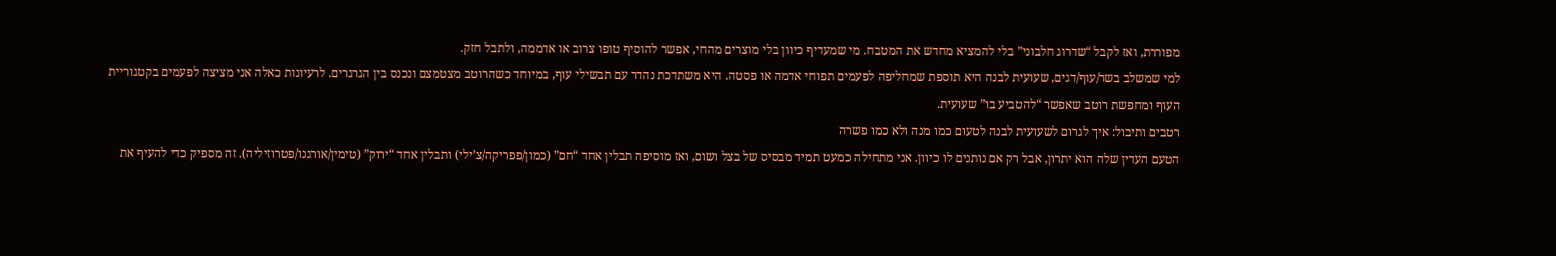מפוררת, ואז לקבל “שדרוג חלבוני” בלי להמציא מחדש את המטבח. מי שמעדיף כיוון בלי מוצרים מהחי, אפשר להוסיף טופו צרוב או אדממה, ולתבל חזק.
למי שמשלב בשר/עוף/דגים, שעועית לבנה היא תוספת שמחליפה לפעמים תפוחי אדמה או פסטה. היא משתדכת נהדר עם תבשילי עוף, במיוחד כשהרוטב מצטמצם ונכנס בין הגרגרים. לרעיונות כאלה אני מציצה לפעמים בקטגוריית העוף ומחפשת רוטב שאפשר “להטביע בו” שעועית.
רטבים ותיבול: איך לגרום לשעועית לבנה לטעום כמו מנה ולא כמו פשרה
הטעם העדין שלה הוא יתרון, אבל רק אם נותנים לו כיוון. אני מתחילה כמעט תמיד מבסיס של בצל ושום, ואז מוסיפה תבלין אחד “חם” (כמון/פפריקה/צ’ילי) ותבלין אחד “ירוק” (טימין/אורגנו/פטרוזיליה). זה מספיק כדי להעיף את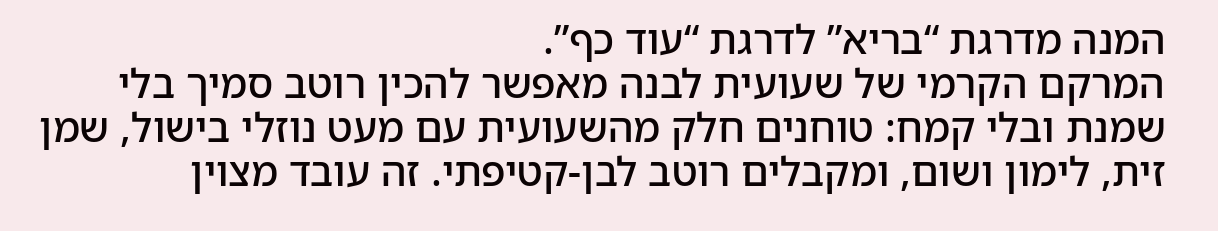המנה מדרגת “בריא” לדרגת “עוד כף”.
המרקם הקרמי של שעועית לבנה מאפשר להכין רוטב סמיך בלי שמנת ובלי קמח: טוחנים חלק מהשעועית עם מעט נוזלי בישול, שמן זית, לימון ושום, ומקבלים רוטב לבן-קטיפתי. זה עובד מצוין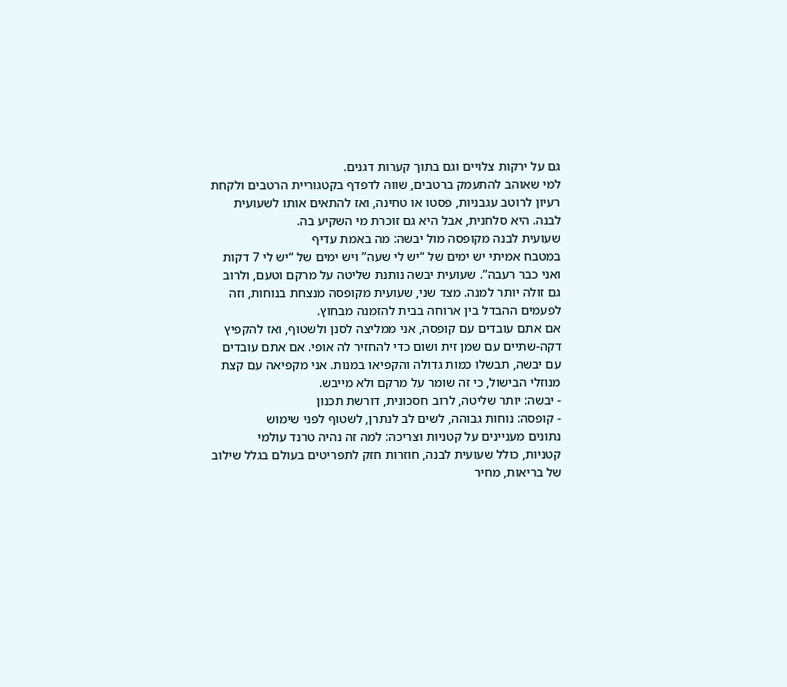גם על ירקות צלויים וגם בתוך קערות דגנים.
למי שאוהב להתעמק ברטבים, שווה לדפדף בקטגוריית הרטבים ולקחת רעיון לרוטב עגבניות, פסטו או טחינה, ואז להתאים אותו לשעועית לבנה. היא סלחנית, אבל היא גם זוכרת מי השקיע בה.
שעועית לבנה מקופסה מול יבשה: מה באמת עדיף
במטבח אמיתי יש ימים של “יש לי שעה” ויש ימים של “יש לי 7 דקות ואני כבר רעבה”. שעועית יבשה נותנת שליטה על מרקם וטעם, ולרוב גם זולה יותר למנה. מצד שני, שעועית מקופסה מנצחת בנוחות, וזה לפעמים ההבדל בין ארוחה בבית להזמנה מבחוץ.
אם אתם עובדים עם קופסה, אני ממליצה לסנן ולשטוף, ואז להקפיץ דקה-שתיים עם שמן זית ושום כדי להחזיר לה אופי. אם אתם עובדים עם יבשה, תבשלו כמות גדולה והקפיאו במנות. אני מקפיאה עם קצת מנוזלי הבישול, כי זה שומר על מרקם ולא מייבש.
- יבשה: יותר שליטה, לרוב חסכונית, דורשת תכנון
- קופסה: נוחות גבוהה, לשים לב לנתרן, לשטוף לפני שימוש
נתונים מעניינים על קטניות וצריכה: למה זה נהיה טרנד עולמי
קטניות, כולל שעועית לבנה, חוזרות חזק לתפריטים בעולם בגלל שילוב של בריאות, מחיר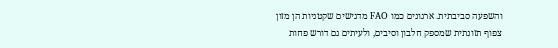והשפעה סביבתית. ארגונים כמו FAO מדגישים שקטניות הן מזון צפוף תזונתית שמספק חלבון וסיבים, ולעיתים גם דורש פחות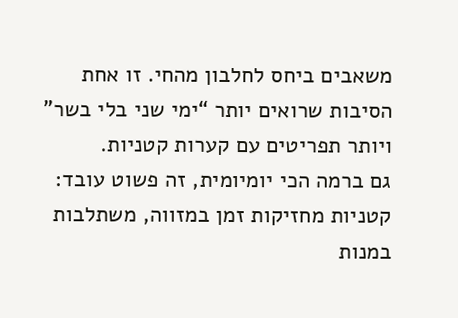משאבים ביחס לחלבון מהחי. זו אחת הסיבות שרואים יותר “ימי שני בלי בשר” ויותר תפריטים עם קערות קטניות.
גם ברמה הכי יומיומית, זה פשוט עובד: קטניות מחזיקות זמן במזווה, משתלבות במנות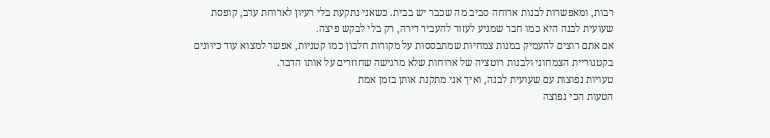רבות, ומאפשרות לבנות ארוחה סביב מה שכבר יש בבית. כשאני נתקעת בלי רעיון לארוחת ערב, קופסת שעועית לבנה היא כמו חבר שמגיע לעזור להעביר דירה, רק בלי לבקש פיצה.
אם אתם רוצים להעמיק במנות צמחיות שמתבססות על מקורות חלבון כמו קטניות, אפשר למצוא עוד כיוונים בקטגוריית הצמחוני ולבנות רוטציה של ארוחות שלא מרגישה שחוזרים על אותו הדבר.
טעויות נפוצות עם שעועית לבנה, ואיך אני מתקנת אותן בזמן אמת
הטעות הכי נפוצה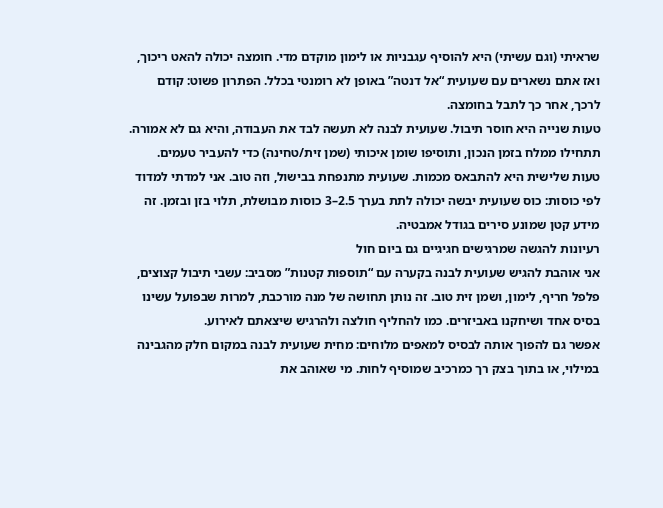שראיתי (וגם עשיתי) היא להוסיף עגבניות או לימון מוקדם מדי. חומצה יכולה להאט ריכוך, ואז אתם נשארים עם שעועית “אל דנטה” באופן לא רומנטי בכלל. הפתרון פשוט: קודם לרכך, אחר כך לתבל בחומצה.
טעות שנייה היא חוסר תיבול. שעועית לבנה לא תעשה לבד את העבודה, והיא גם לא אמורה. תתחילו ממלח בזמן הנכון, ותוסיפו שומן איכותי (שמן זית/טחינה) כדי להעביר טעמים.
טעות שלישית היא להתבאס מכמות. שעועית מתנפחת בבישול, וזה טוב. אני למדתי למדוד לפי כוסות: כוס שעועית יבשה יכולה לתת בערך 2.5–3 כוסות מבושלת, תלוי בזן ובזמן. זה מידע קטן שמונע סירים בגודל אמבטיה.
רעיונות להגשה שמרגישים חגיגיים גם ביום חול
אני אוהבת להגיש שעועית לבנה בקערה עם “תוספות קטנות” מסביב: עשבי תיבול קצוצים, פלפל חריף, לימון, ושמן זית טוב. זה נותן תחושה של מנה מורכבת, למרות שבפועל עשינו בסיס אחד ושיחקנו באביזרים. כמו להחליף חולצה ולהרגיש שיצאתם לאירוע.
אפשר גם להפוך אותה לבסיס למאפים מלוחים: מחית שעועית לבנה במקום חלק מהגבינה במילוי, או בתוך בצק רך כמרכיב שמוסיף לחות. מי שאוהב את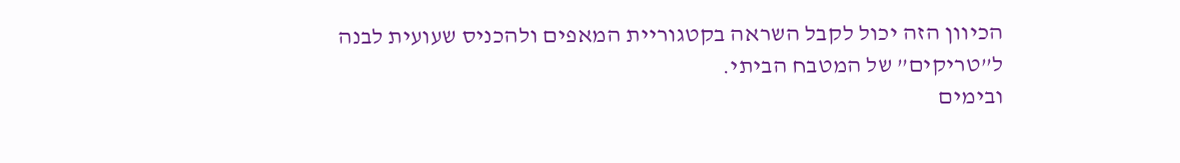הכיוון הזה יכול לקבל השראה בקטגוריית המאפים ולהכניס שעועית לבנה ל”טריקים” של המטבח הביתי.
ובימים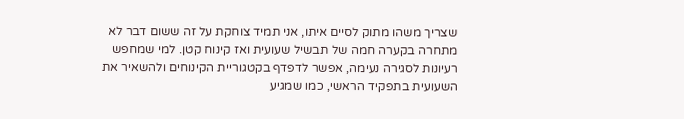שצריך משהו מתוק לסיים איתו, אני תמיד צוחקת על זה ששום דבר לא מתחרה בקערה חמה של תבשיל שעועית ואז קינוח קטן. למי שמחפש רעיונות לסגירה נעימה, אפשר לדפדף בקטגוריית הקינוחים ולהשאיר את השעועית בתפקיד הראשי, כמו שמגיע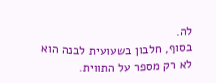לה.
בסוף, חלבון בשעועית לבנה הוא לא רק מספר על התווית.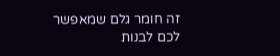זה חומר גלם שמאפשר לכם לבנות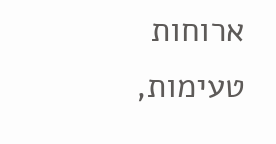ארוחות טעימות,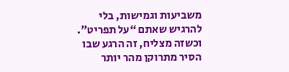משביעות וגמישות, בלי להרגיש שאתם “על תפריט”. וכשזה מצליח, זה הרגע שבו הסיר מתרוקן מהר יותר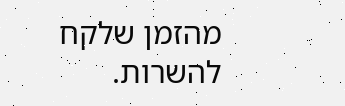מהזמן שלקח להשרות.